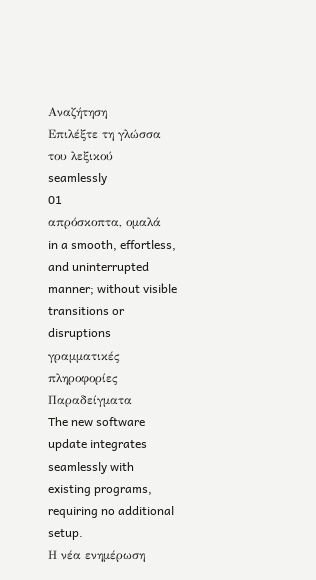Αναζήτηση
Επιλέξτε τη γλώσσα του λεξικού
seamlessly
01
απρόσκοπτα, ομαλά
in a smooth, effortless, and uninterrupted manner; without visible transitions or disruptions
γραμματικές πληροφορίες
Παραδείγματα
The new software update integrates seamlessly with existing programs, requiring no additional setup.
Η νέα ενημέρωση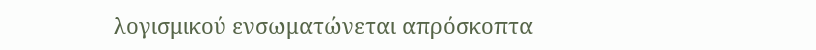λογισμικού ενσωματώνεται απρόσκοπτα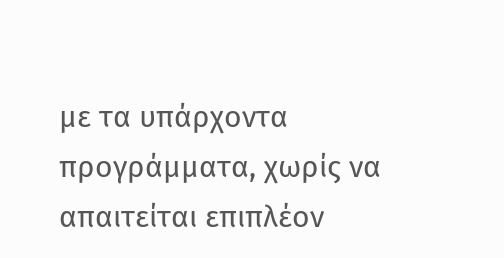με τα υπάρχοντα προγράμματα, χωρίς να απαιτείται επιπλέον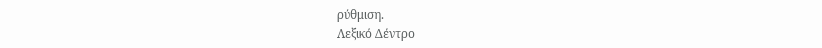ρύθμιση.
Λεξικό Δέντρο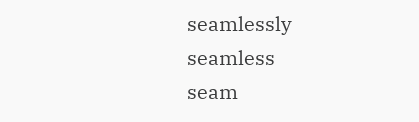seamlessly
seamless
seam